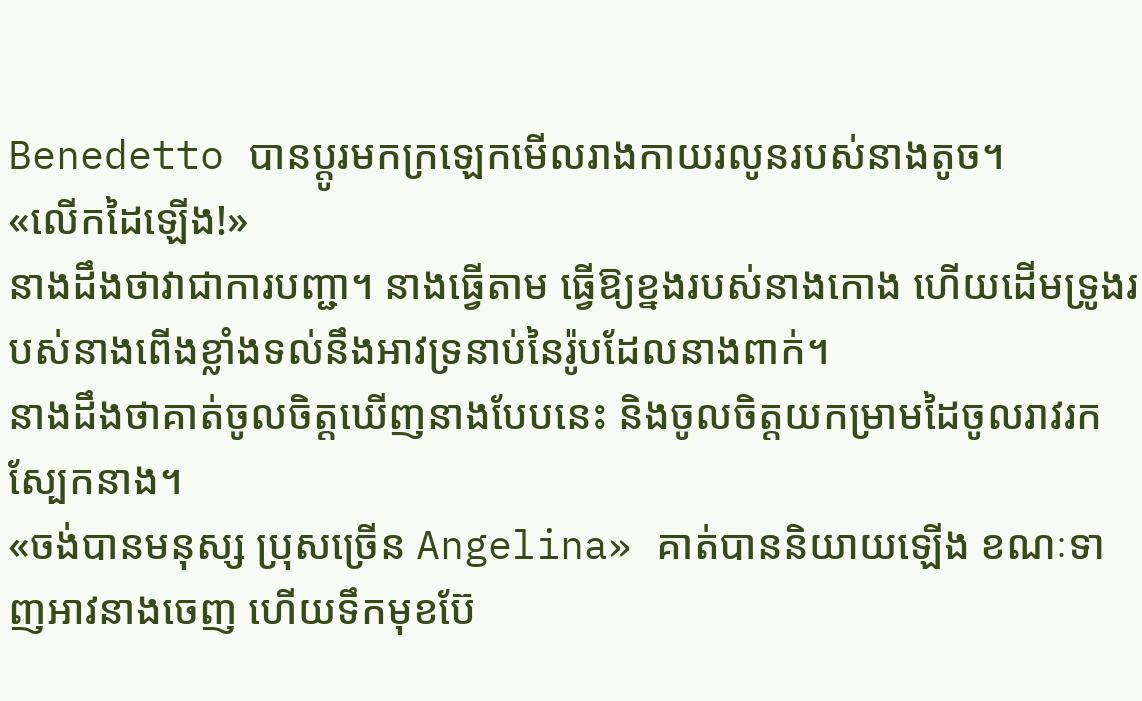Benedetto បានប្តូរមកក្រឡេកមើលរាងកាយរលូនរបស់នាងតូច។
«លើកដៃឡើង!»
នាងដឹងថាវាជាការបញ្ជា។ នាងធ្វើតាម ធ្វើឱ្យខ្នងរបស់នាងកោង ហើយដើមទ្រូងរបស់នាងពើងខ្លាំងទល់នឹងអាវទ្រនាប់នៃរ៉ូបដែលនាងពាក់។
នាងដឹងថាគាត់ចូលចិត្តឃើញនាងបែបនេះ និងចូលចិត្តយកម្រាមដៃចូលរាវរកស្បែកនាង។
«ចង់បានមនុស្ស ប្រុសច្រើន Angelina» គាត់បាននិយាយឡើង ខណៈទាញអាវនាងចេញ ហើយទឹកមុខប៊ែ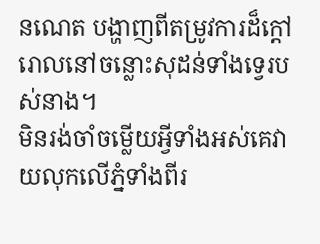នណេត បង្ហាញពីតម្រូវការដ៏ក្តៅរោលនៅចន្លោះសុដន់ទាំងទ្វេរបស់នាង។
មិនរង់ចាំចម្លើយអ្វីទាំងអស់គេវាយលុកលើភ្នំទាំងពីរ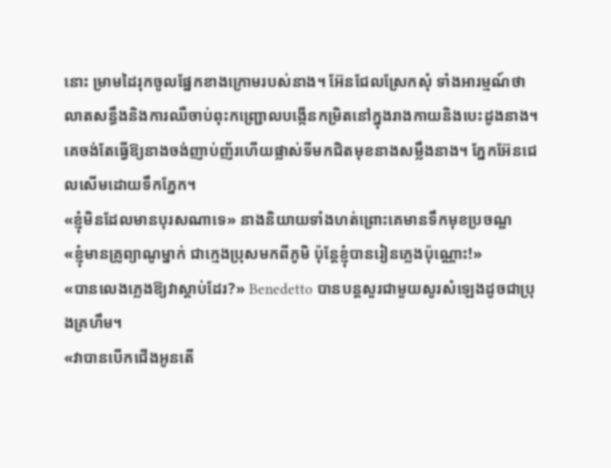នោះ ម្រាមដៃរុកចូលផ្នែកខាងក្រោមរបស់នាង។ អ៊ែនជែលស្រែកសុំ ទាំងអារម្មណ៍ថាលាតសន្ធឹងនិងការឈឺចាប់ពុះកញ្ជ្រោលបង្កើនកម្រិតនៅក្នុងរាងកាយនិងបេះដូងនាង។
គេចង់តែធ្វើឱ្យនាងចង់ញាប់ញ័រហើយផ្លាស់ទីមកជិតមុខនាងសម្លឹងនាង។ ភ្នែកអ៊ែនជេលសើមដោយទឹកភ្នែក។
«ខ្ញុំមិនដែលមានបុរសណាទេ» នាងនិយាយទាំងហត់ព្រោះគេមានទឹកមុខប្រចណ្ឌ
«ខ្ញុំមានគ្រូព្យាណូម្នាក់ ជាក្មេងប្រុសមកពីភូមិ ប៉ុន្តែខ្ញុំបានរៀនភ្លេងប៉ុណ្ណោះ!»
«បានលេងភ្លេងឱ្យវាស្តាប់ដែរ?» Benedetto បានបន្តសួរជាមួយសូរសំឡេងដូចជាប្រុងគ្រហឹម។
«វាបានបើកជើងអូនតើ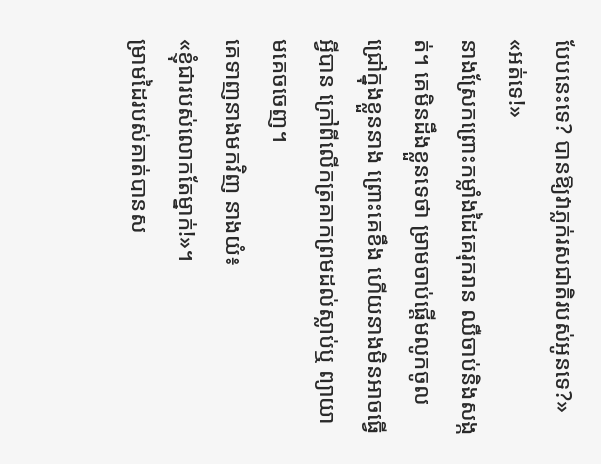បែបនេះទេ? បានឱ្យវាភ្លក់រសជាតិរបស់អូនទេ?»
«អត់ទេ!»
នាងស្រែកព្រោះកម្លាំងដៃគេរុករាន ឈឺចាប់និងសង្កត់។ គេមិនដឹងខ្លួនទេថា ម្រាមចាប់ផ្តើមលូកចូលជ្រៅក្នុងខ្លួននាង ព្រោះគេខឹង ហើយនាងមិនអាចធ្វើអ្វីបាន ក្រៅពីលើកត្រគាកព្រមដល់ស្លាប់ឬ ព្យាយាមគេចចេញ។
គេទាញនាងមកវិញ នាងយំ៖
«ខ្ញុំជារបស់លោកតែម្នាក់!»។
ម្រាមដៃរបស់គាត់បានស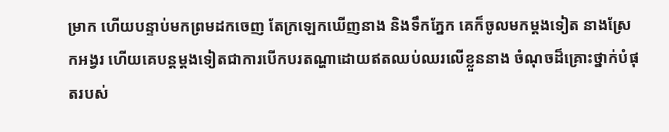ម្រាក ហើយបន្ទាប់មកព្រមដកចេញ តែក្រឡេកឃើញនាង និងទឹកភ្នែក គេក៏ចូលមកម្តងទៀត នាងស្រែកអង្វរ ហើយគេបន្តម្តងទៀតជាការបើកបរតណ្ហាដោយឥតឈប់ឈរលើខ្លួននាង ចំណុចដ៏គ្រោះថ្នាក់បំផុតរបស់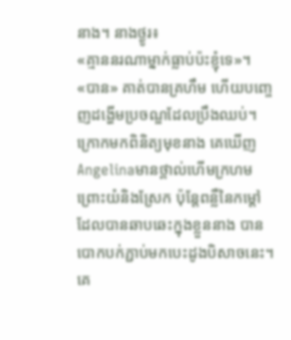នាង។ នាងថ្ងូរ៖
«គ្មាននរណាម្នាក់ធ្លាប់ប៉ះខ្ញុំទេ»។
«បាន» គាត់បានគ្រហឹម ហើយបញ្ចេញដង្ហើមប្រចណ្ឌដែលប្រឹងឈប់។ ក្រោកមកពិនិត្យមុខនាង គេឃើញAngelinaមានថ្ពាល់ហើមក្រហមព្រោះយំនិងស្រែក ប៉ុន្តែពន្លឺនៃកម្ដៅដែលបានឆាបឆេះក្នុងខ្លួននាង បានបោកបក់ភ្ជាប់មកបេះដូងបិសាចនេះ។ គេ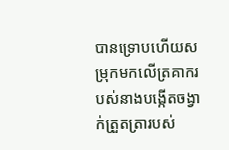បានទ្រោបហើយសម្រុកមកលើត្រគាករបស់នាងបង្កើតចង្វាក់ត្រួតត្រារបស់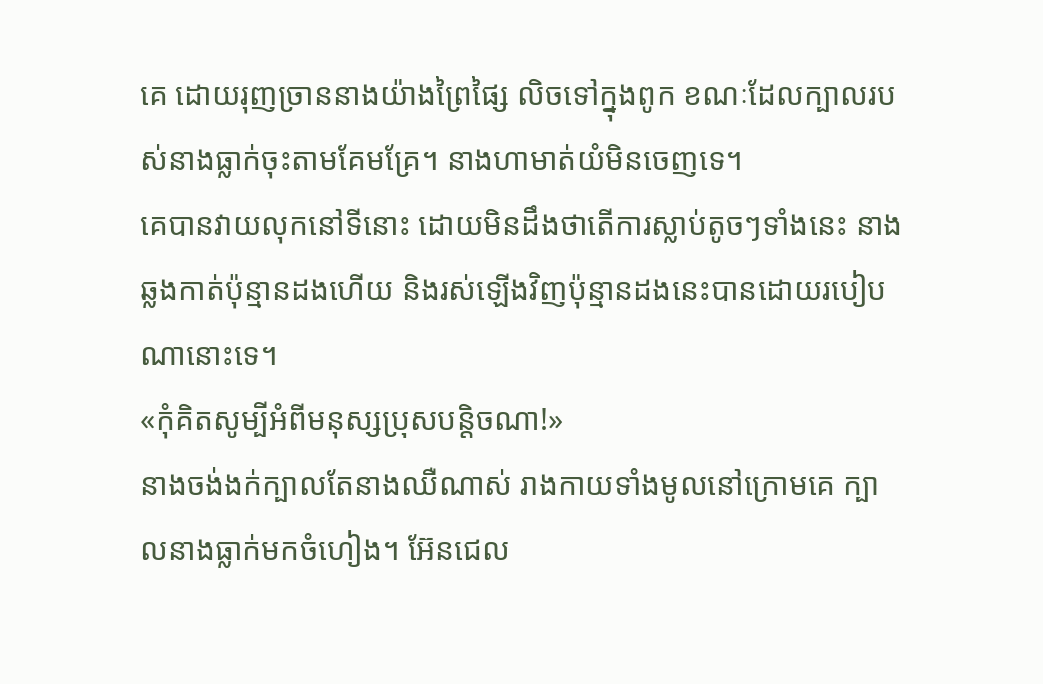គេ ដោយរុញច្រាននាងយ៉ាងព្រៃផ្សៃ លិចទៅក្នុងពូក ខណៈដែលក្បាលរបស់នាងធ្លាក់ចុះតាមគែមគ្រែ។ នាងហាមាត់យំមិនចេញទេ។
គេបានវាយលុកនៅទីនោះ ដោយមិនដឹងថាតើការស្លាប់តូចៗទាំងនេះ នាងឆ្លងកាត់ប៉ុន្មានដងហើយ និងរស់ឡើងវិញប៉ុន្មានដងនេះបានដោយរបៀបណានោះទេ។
«កុំគិតសូម្បីអំពីមនុស្សប្រុសបន្តិចណា!»
នាងចង់ងក់ក្បាលតែនាងឈឺណាស់ រាងកាយទាំងមូលនៅក្រោមគេ ក្បាលនាងធ្លាក់មកចំហៀង។ អ៊ែនជេល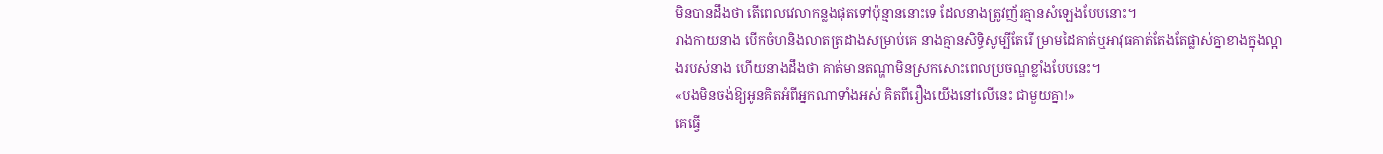មិនបានដឹងថា តើពេលវេលាកន្លងផុតទៅប៉ុន្មាននោះទេ ដែលនាងត្រូវញ័រគ្មានសំឡេងបែបនោះ។
រាងកាយនាង បើកចំហនិងលាតត្រដាងសម្រាប់គេ នាងគ្មានសិទ្ធិសូម្បីតែរើ ម្រាមដៃគាត់ឬអាវុធគាត់តែងតែផ្លាស់គ្នាខាងក្នុងល្អាងរបស់នាង ហើយនាងដឹងថា គាត់មានតណ្ហាមិនស្រកសោះពេលប្រចណ្ឌខ្លាំងបែបនេះ។
«បងមិនចង់ឱ្យអូនគិតអំពីអ្នកណាទាំងអស់ គិតពីរឿងយើងនៅលើនេះ ជាមួយគ្នា!»
គេធ្វើ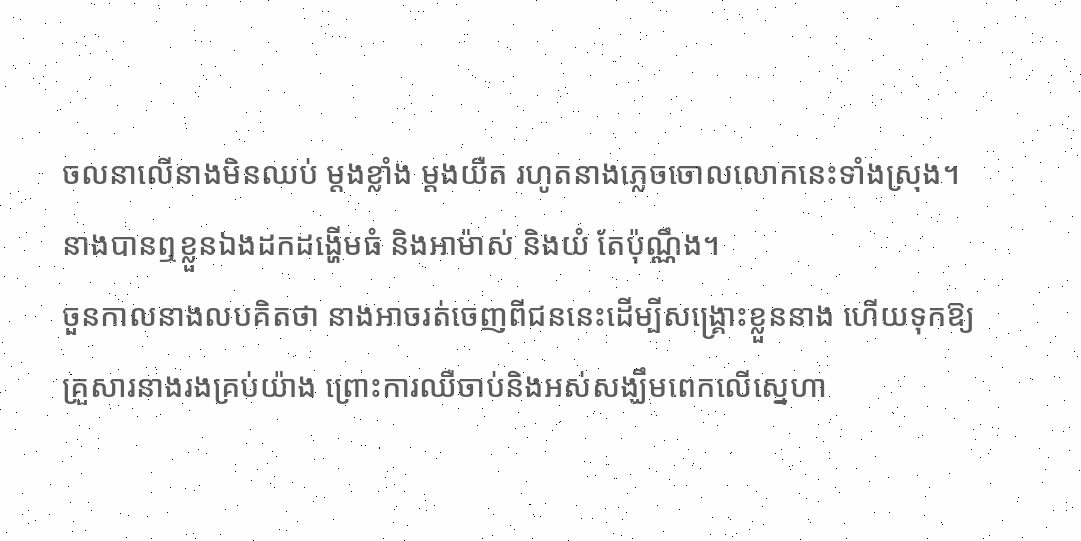ចលនាលើនាងមិនឈប់ ម្តងខ្លាំង ម្តងយឺត រហូតនាងភ្លេចចោលលោកនេះទាំងស្រុង។ នាងបានឮខ្លួនឯងដកដង្ហើមធំ និងអាម៉ាស់ និងយំ តែប៉ុណ្ណឹង។
ចួនកាលនាងលបគិតថា នាងអាចរត់ចេញពីជននេះដើម្បីសង្គ្រោះខ្លួននាង ហើយទុកឱ្យគ្រួសារនាងរងគ្រប់យ៉ាង ព្រោះការឈឺចាប់និងអស់សង្ឃឹមពេកលើស្នេហា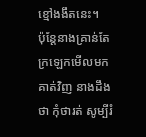ខ្មៅងងឹតនេះ។
ប៉ុន្តែនាងគ្រាន់តែក្រឡេកមើលមកគាត់វិញ នាងដឹងថា កុំថារត់ សូម្បីរំ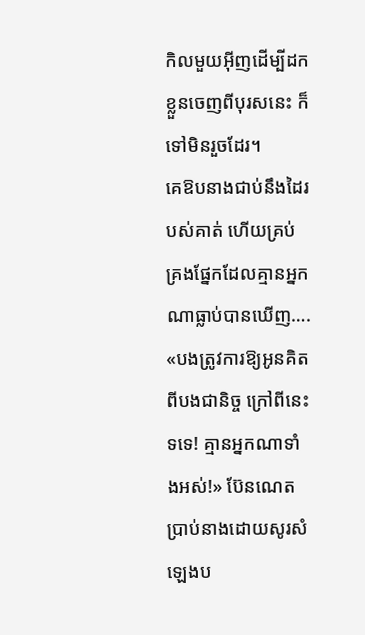កិលមួយអ៊ីញដើម្បីដកខ្លួនចេញពីបុរសនេះ ក៏ទៅមិនរួចដែរ។
គេឱបនាងជាប់នឹងដៃរបស់គាត់ ហើយគ្រប់គ្រងផ្នែកដែលគ្មានអ្នកណាធ្លាប់បានឃើញ….
«បងត្រូវការឱ្យអូនគិតពីបងជានិច្ច ក្រៅពីនេះ ទទេ! គ្មានអ្នកណាទាំងអស់!» ប៊ែនណេតប្រាប់នាងដោយសូរសំឡេងប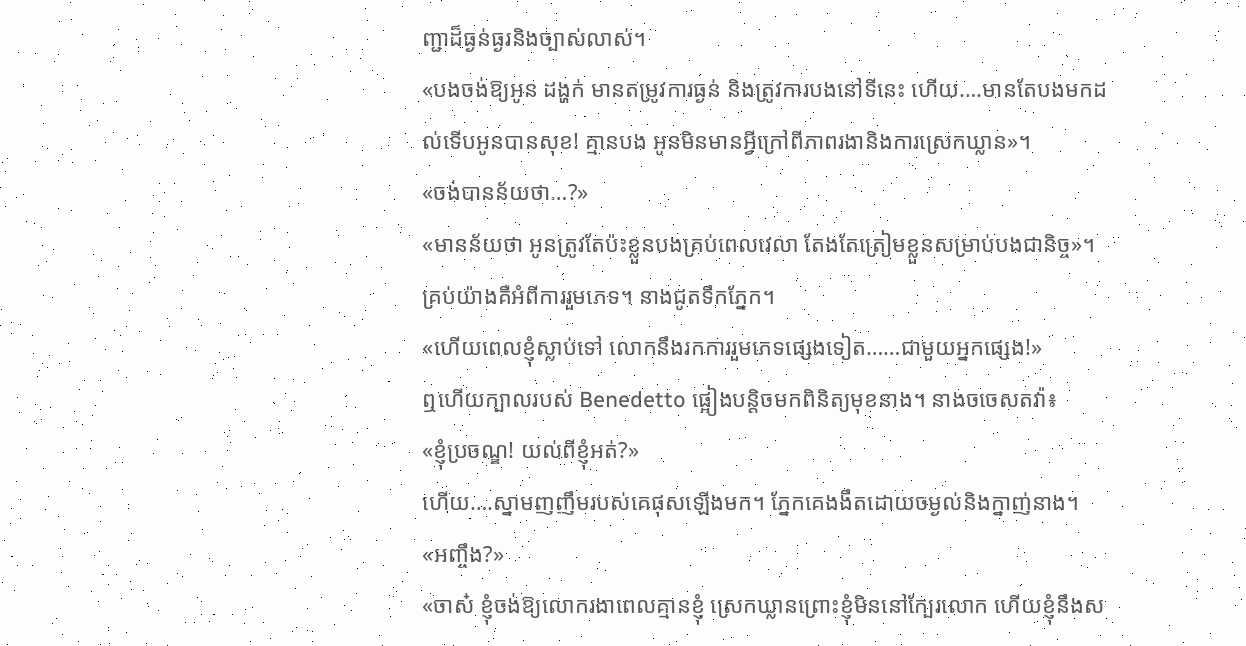ញ្ជាដ៏ធ្ងន់ធ្ងរនិងច្បាស់លាស់។
«បងចង់ឱ្យអូន ដង្ហក់ មានតម្រូវការធ្ងន់ និងត្រូវការបងនៅទីនេះ ហើយ….មានតែបងមកដល់ទើបអូនបានសុខ! គ្មានបង អូនមិនមានអ្វីក្រៅពីភាពរងានិងការស្រេកឃ្លាន»។
«ចង់បានន័យថា…?»
«មានន័យថា អូនត្រូវតែប៉ះខ្លួនបងគ្រប់ពេលវេលា តែងតែត្រៀមខ្លួនសម្រាប់បងជានិច្ច»។
គ្រប់យ៉ាងគឺអំពីការរួមភេទ។ នាងជូតទឹកភ្នែក។
«ហើយពេលខ្ញុំស្លាប់ទៅ លោកនឹងរកការរួមភេទផ្សេងទៀត……ជាមួយអ្នកផ្សេង!»
ឮហើយក្បាលរបស់ Benedetto ផ្អៀងបន្តិចមកពិនិត្យមុខនាង។ នាងចចេសតវ៉ា៖
«ខ្ញុំប្រចណ្ឌ! យល់ពីខ្ញុំអត់?»
ហើយ….ស្នាមញញឹមរបស់គេផុសឡើងមក។ ភ្នែកគេងងឹតដោយចម្ងល់និងក្នាញ់នាង។
«អញ្ចឹង?»
«ចាស៎ ខ្ញុំចង់ឱ្យលោករងាពេលគ្មានខ្ញុំ ស្រេកឃ្លានព្រោះខ្ញុំមិននៅក្បែរលោក ហើយខ្ញុំនឹងស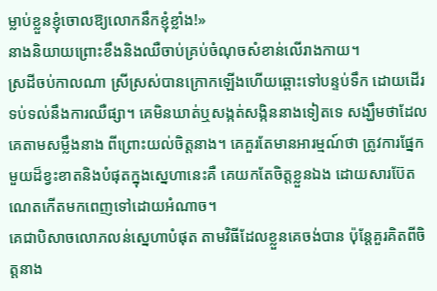ម្លាប់ខ្លួនខ្ញុំចោលឱ្យលោកនឹកខ្ញុំខ្លាំង!»
នាងនិយាយព្រោះខឹងនិងឈឺចាប់គ្រប់ចំណុចសំខាន់លើរាងកាយ។
ស្រដីចប់កាលណា ស្រីស្រស់បានក្រោកឡើងហើយឆ្ពោះទៅបន្ទប់ទឹក ដោយដើរទប់ទល់នឹងការឈឺផ្សា។ គេមិនឃាត់ឬសង្កត់សង្កិននាងទៀតទេ សង្ឃឹមថាដែលគេតាមសម្លឹងនាង ពីព្រោះយល់ចិត្តនាង។ គេគួរតែមានអារម្មណ៍ថា ត្រូវការផ្នែកមួយដ៏ខ្វះខាតនិងបំផុតក្នុងស្នេហានេះគឺ គេយកតែចិត្តខ្លួនឯង ដោយសារប៊ែតណេតកើតមកពេញទៅដោយអំណាច។
គេជាបិសាចលោភលន់ស្នេហាបំផុត តាមវិធីដែលខ្លួនគេចង់បាន ប៉ុន្តែគួរគិតពីចិត្តនាង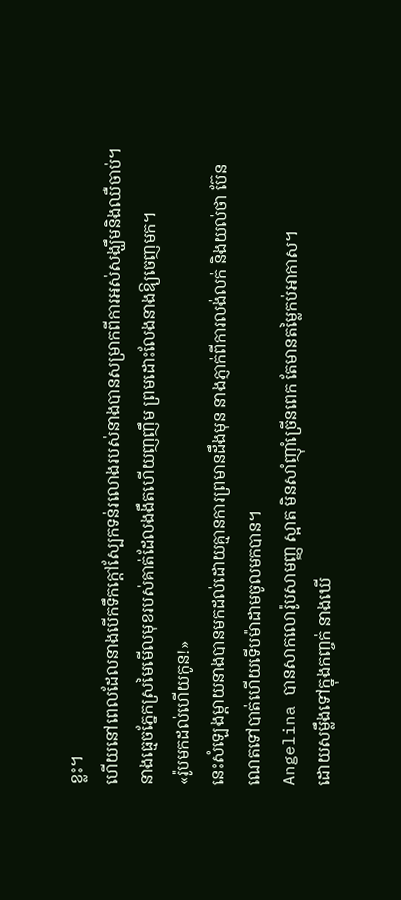ខ្លះ។
ហើយនៅពេលដែលនាងបើកទឹកក្តៅស្បែកទន់រលោងរបស់នាងបានសម្រាកពីការអស់សង្ឃឹមនិងឈឺចាប់។
នាងធ្មេចភ្នែកស្រមៃមើលមុខរបស់គាត់ដែលងងឹតហើយញញឹម ព្រមដោះលែងនាងឱ្យចេញមក។
«រ៉ូបមកដល់ហើយកូន!»
នេះសំឡេងម្តាយនាងបានមកដល់ដោយគ្មានការព្រមានដឹងមុន នាងភ្ញាក់ពីការលង់លក់ និងយល់ថា ប៊ែនណេតទៅបាត់ហើយទើបម៉ាដាមចូលមកបាន។
Angelina បានសាកលោរ៉ូបសាមញ្ញ ស្អាត មិនសាំញ៉ាំច្រើនពេក តែមានតម្លៃកប់អាកាស។
ដោយសម្លឹងទៅក្នុងកញ្ចក់ នាងឃើ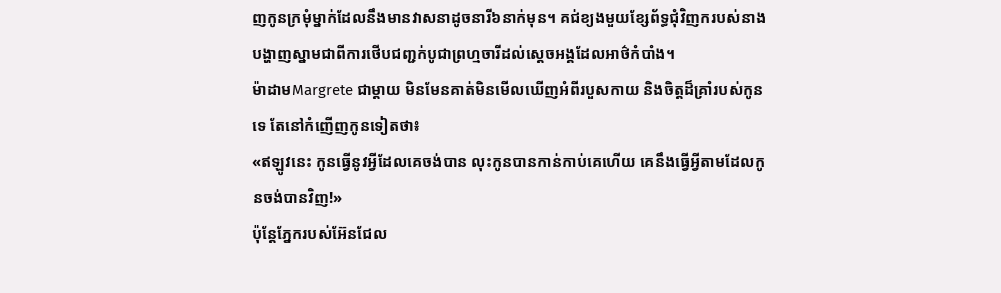ញកូនក្រមុំម្នាក់ដែលនឹងមានវាសនាដូចនារី៦នាក់មុន។ គជ់ខ្យងមួយខ្សែព័ទ្ធជុំវិញករបស់នាង បង្ហាញស្នាមជាពីការថើបជញ្ជក់បូជាព្រហ្មចារីដល់ស្តេចអង្គដែលអាថ៌កំបាំង។
ម៉ាដាមMargrete ជាម្តាយ មិនមែនគាត់មិនមើលឃើញអំពីរបួសកាយ និងចិត្តដ៏គ្រាំរបស់កូនទេ តែនៅកំញើញកូនទៀតថា៖
«ឥឡូវនេះ កូនធ្វើនូវអ្វីដែលគេចង់បាន លុះកូនបានកាន់កាប់គេហើយ គេនឹងធ្វើអ្វីតាមដែលកូនចង់បានវិញ!»
ប៉ុន្តែភ្នែករបស់អ៊ែនជែល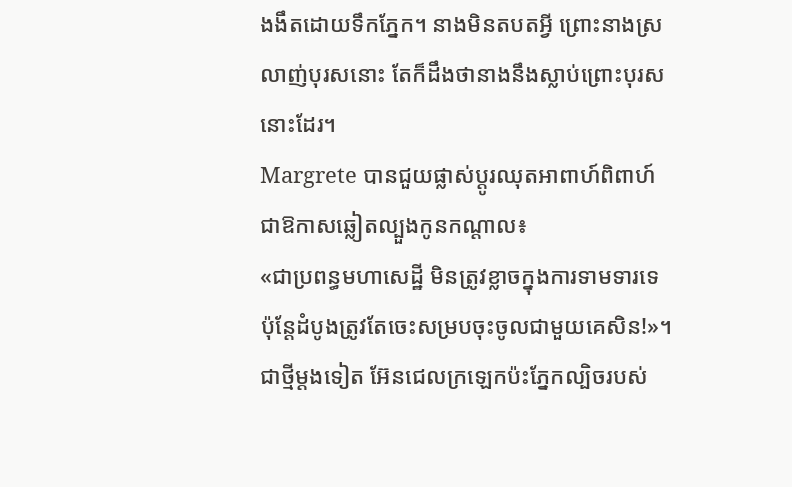ងងឹតដោយទឹកភ្នែក។ នាងមិនតបតអ្វី ព្រោះនាងស្រលាញ់បុរសនោះ តែក៏ដឹងថានាងនឹងស្លាប់ព្រោះបុរសនោះដែរ។
Margrete បានជួយផ្លាស់ប្តូរឈុតអាពាហ៍ពិពាហ៍ជាឱកាសឆ្លៀតល្បួងកូនកណ្តាល៖
«ជាប្រពន្ធមហាសេដ្ឋី មិនត្រូវខ្លាចក្នុងការទាមទារទេ ប៉ុន្តែដំបូងត្រូវតែចេះសម្របចុះចូលជាមួយគេសិន!»។ ជាថ្មីម្តងទៀត អ៊ែនជេលក្រឡេកប៉ះភ្នែកល្បិចរបស់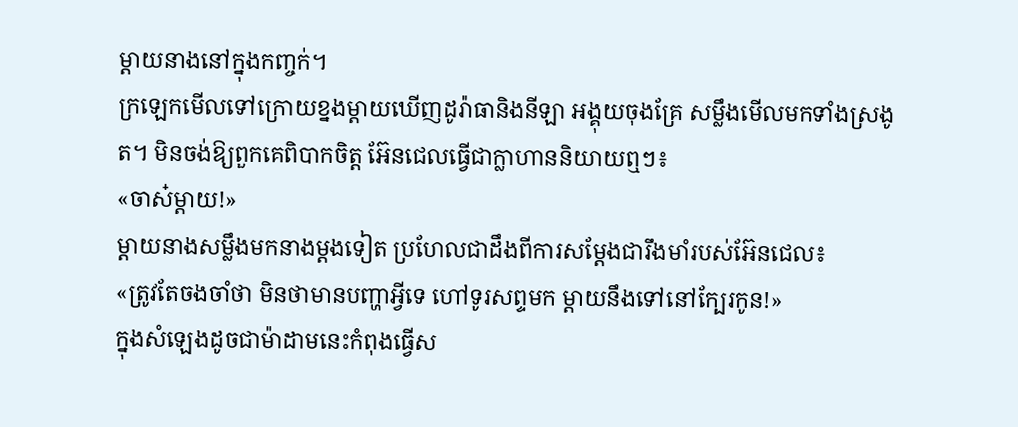ម្តាយនាងនៅក្នុងកញ្ចក់។
ក្រឡេកមើលទៅក្រោយខ្នងម្តាយឃើញដូរ៉ាធានិងនីឡា អង្គុយចុងគ្រែ សម្លឹងមើលមកទាំងស្រងូត។ មិនចង់ឱ្យពួកគេពិបាកចិត្ត អ៊ែនជេលធ្វើជាក្លាហាននិយាយឮៗ៖
«ចាស៎ម្តាយ!»
ម្តាយនាងសម្លឹងមកនាងម្តងទៀត ប្រហែលជាដឹងពីការសម្តែងជារឹងមាំរបស់អ៊ែនជេល៖
«ត្រូវតែចងចាំថា មិនថាមានបញ្ហាអ្វីទេ ហៅទូរសព្ទមក ម្តាយនឹងទៅនៅក្បែរកូន!»
ក្នុងសំឡេងដូចជាម៉ាដាមនេះកំពុងធ្វើស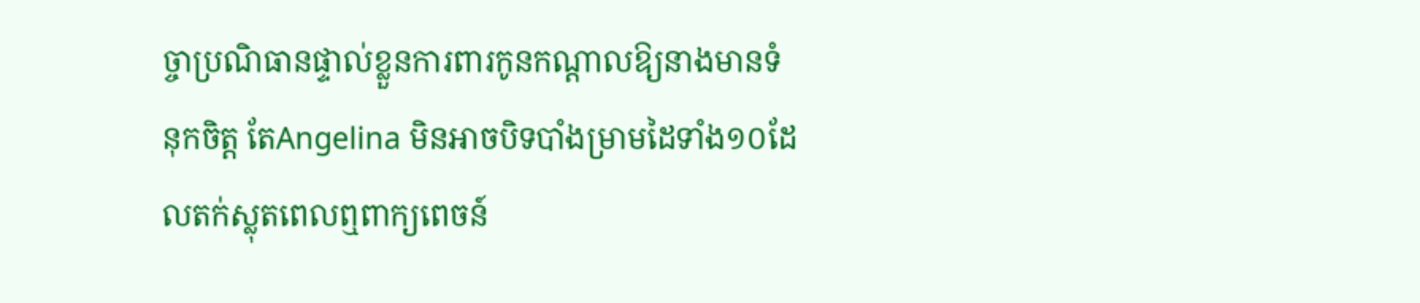ច្ចាប្រណិធានផ្ទាល់ខ្លួនការពារកូនកណ្តាលឱ្យនាងមានទំនុកចិត្ត តែAngelina មិនអាចបិទបាំងម្រាមដៃទាំង១០ដែលតក់ស្លុតពេលឮពាក្យពេចន៍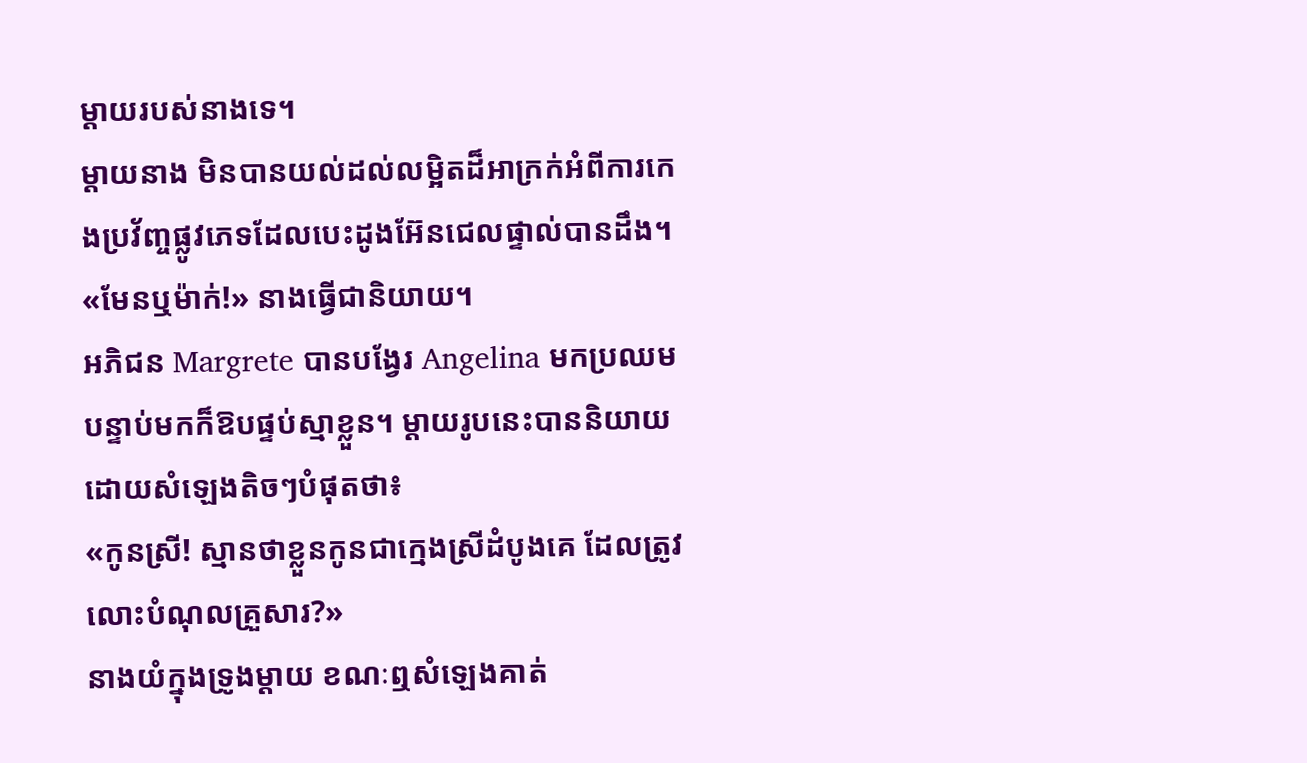ម្តាយរបស់នាងទេ។
ម្តាយនាង មិនបានយល់ដល់លម្អិតដ៏អាក្រក់អំពីការកេងប្រវ័ញ្ចផ្លូវភេទដែលបេះដូងអ៊ែនជេលផ្ទាល់បានដឹង។
«មែនឬម៉ាក់!» នាងធ្វើជានិយាយ។
អភិជន Margrete បានបង្វែរ Angelina មកប្រឈម បន្ទាប់មកក៏ឱបផ្ទប់ស្មាខ្លួន។ ម្តាយរូបនេះបាននិយាយដោយសំឡេងតិចៗបំផុតថា៖
«កូនស្រី! ស្មានថាខ្លួនកូនជាក្មេងស្រីដំបូងគេ ដែលត្រូវលោះបំណុលគ្រួសារ?»
នាងយំក្នុងទ្រូងម្តាយ ខណៈឮសំឡេងគាត់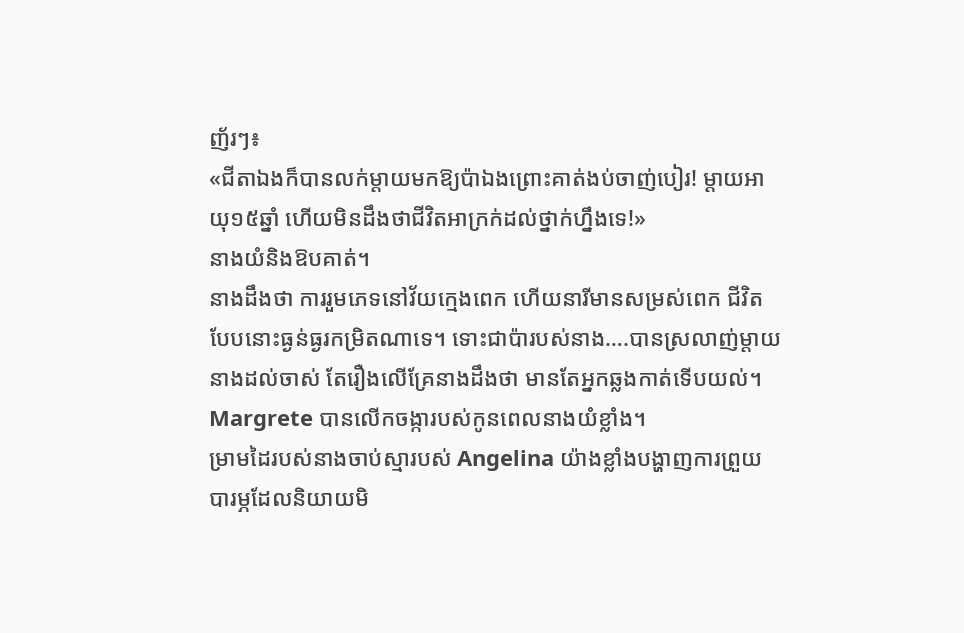ញ័រៗ៖
«ជីតាឯងក៏បានលក់ម្តាយមកឱ្យប៉ាឯងព្រោះគាត់ងប់ចាញ់បៀរ! ម្តាយអាយុ១៥ឆ្នាំ ហើយមិនដឹងថាជីវិតអាក្រក់ដល់ថ្នាក់ហ្នឹងទេ!»
នាងយំនិងឱបគាត់។
នាងដឹងថា ការរួមភេទនៅវ័យក្មេងពេក ហើយនារីមានសម្រស់ពេក ជីវិតបែបនោះធ្ងន់ធ្ងរកម្រិតណាទេ។ ទោះជាប៉ារបស់នាង….បានស្រលាញ់ម្តាយនាងដល់ចាស់ តែរឿងលើគ្រែនាងដឹងថា មានតែអ្នកឆ្លងកាត់ទើបយល់។
Margrete បានលើកចង្ការបស់កូនពេលនាងយំខ្លាំង។
ម្រាមដៃរបស់នាងចាប់ស្មារបស់ Angelina យ៉ាងខ្លាំងបង្ហាញការព្រួយបារម្ភដែលនិយាយមិ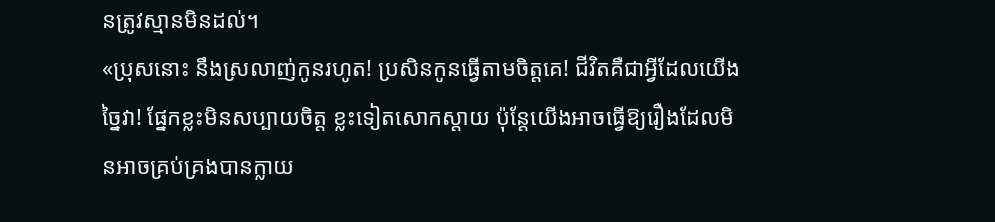នត្រូវស្មានមិនដល់។
«ប្រុសនោះ នឹងស្រលាញ់កូនរហូត! ប្រសិនកូនធ្វើតាមចិត្តគេ! ជីវិតគឺជាអ្វីដែលយើងច្នៃវា! ផ្នែកខ្លះមិនសប្បាយចិត្ត ខ្លះទៀតសោកស្ដាយ ប៉ុន្តែយើងអាចធ្វើឱ្យរឿងដែលមិនអាចគ្រប់គ្រងបានក្លាយ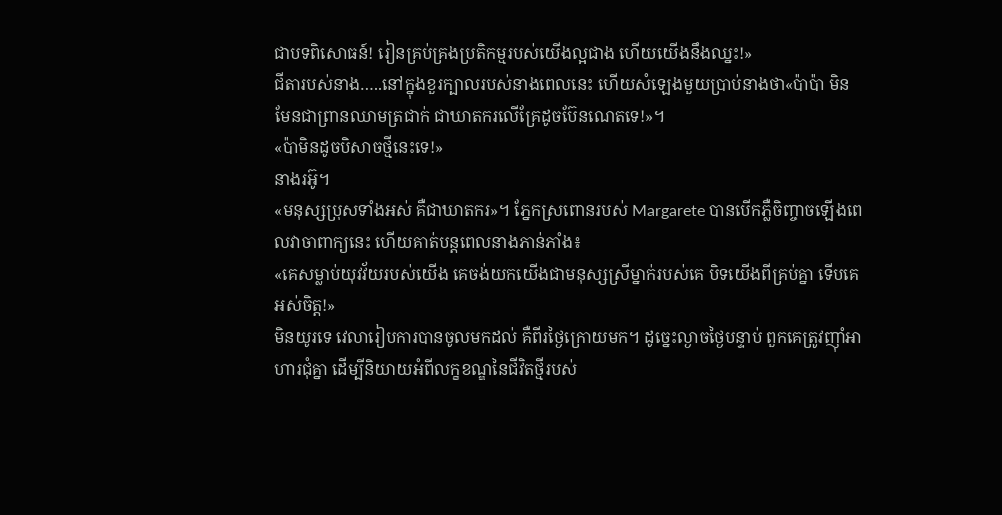ជាបទពិសោធន៍! រៀនគ្រប់គ្រងប្រតិកម្មរបស់យើងល្អជាង ហើយយើងនឹងឈ្នះ!»
ជីតារបស់នាង…..នៅក្នុងខួរក្បាលរបស់នាងពេលនេះ ហើយសំឡេងមួយប្រាប់នាងថា«ប៉ាប៉ា មិនមែនជាព្រានឈាមត្រជាក់ ជាឃាតករលើគ្រែដូចប៊ែនណេតទេ!»។
«ប៉ាមិនដូចបិសាចថ្មីនេះទេ!»
នាងរអ៊ូ។
«មនុស្សប្រុសទាំងអស់ គឺជាឃាតករ»។ ភ្នែកស្រពោនរបស់ Margarete បានបើកភ្លឺចិញ្ចាចឡើងពេលវាចាពាក្យនេះ ហើយគាត់បន្តពេលនាងភាន់ភាំង៖
«គេសម្លាប់យុវវ័យរបស់យើង គេចង់យកយើងជាមនុស្សស្រីម្នាក់របស់គេ បិទយើងពីគ្រប់គ្នា ទើបគេអស់ចិត្ត!»
មិនយូរទេ វេលារៀបការបានចូលមកដល់ គឺពីរថ្ងៃក្រោយមក។ ដូច្នេះល្ងាចថ្ងៃបន្ទាប់ ពួកគេត្រូវញ៉ាំអាហារជុំគ្នា ដើម្បីនិយាយអំពីលក្ខខណ្ឌនៃជីវិតថ្មីរបស់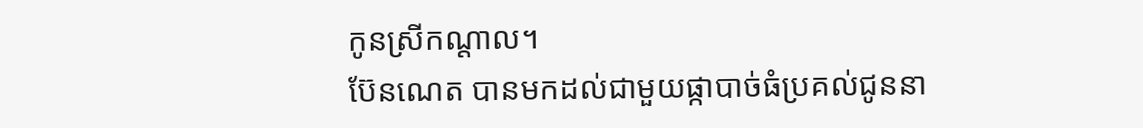កូនស្រីកណ្តាល។
ប៊ែនណេត បានមកដល់ជាមួយផ្កាបាច់ធំប្រគល់ជូននា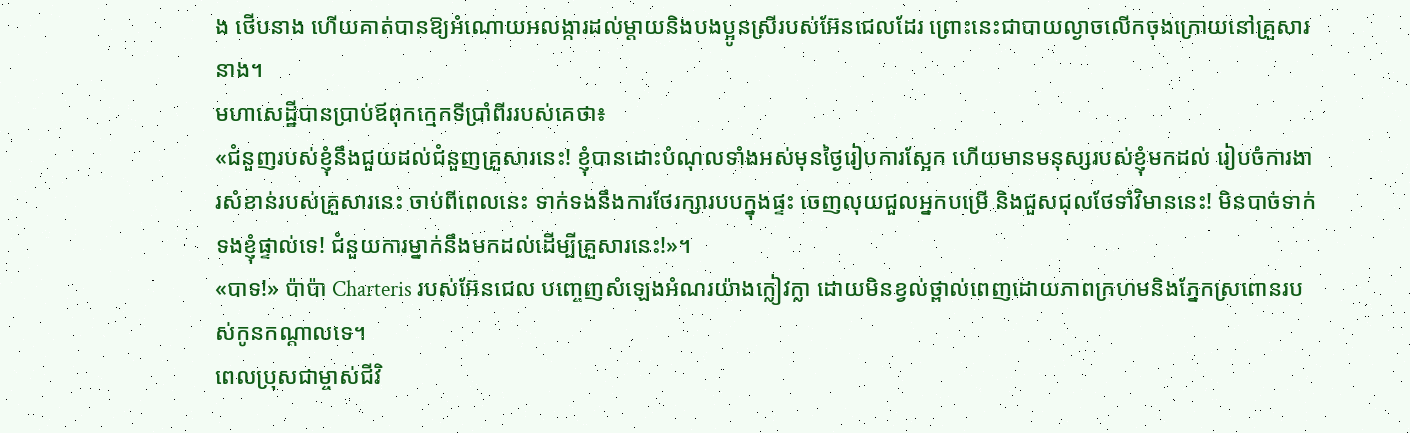ង ថើបនាង ហើយគាត់បានឱ្យអំណោយអលង្ការដល់ម្តាយនិងបងប្អូនស្រីរបស់អ៊ែនជេលដែរ ព្រោះនេះជាបាយល្ងាចលើកចុងក្រោយនៅគ្រួសារនាង។
មហាសេដ្ឋីបានប្រាប់ឪពុកក្មេកទីប្រាំពីររបស់គេថា៖
«ជំនួញរបស់ខ្ញុំនឹងជួយដល់ជំនួញគ្រួសារនេះ! ខ្ញុំបានដោះបំណុលទាំងអស់មុនថ្ងៃរៀបការស្អែក ហើយមានមនុស្សរបស់ខ្ញុំមកដល់ រៀបចំការងារសំខាន់របស់គ្រួសារនេះ ចាប់ពីពេលនេះ ទាក់ទងនឹងការថែរក្សារបបក្នុងផ្ទះ ចេញលុយជួលអ្នកបម្រើ និងជួសជុលថែទាំវិមាននេះ! មិនបាច់ទាក់ទងខ្ញុំផ្ទាល់ទេ! ជំនួយការម្នាក់នឹងមកដល់ដើម្បីគ្រួសារនេះ!»។
«បាទ!» ប៉ាប៉ា Charteris របស់អ៊ែនជេល បញ្ចេញសំឡេងអំណរយ៉ាងក្លៀវក្លា ដោយមិនខ្វល់ថ្ពាល់ពេញដោយភាពក្រហមនិងភ្នែកស្រពោនរបស់កូនកណ្តាលទេ។
ពេលប្រុសជាម្ចាស់ជីវិ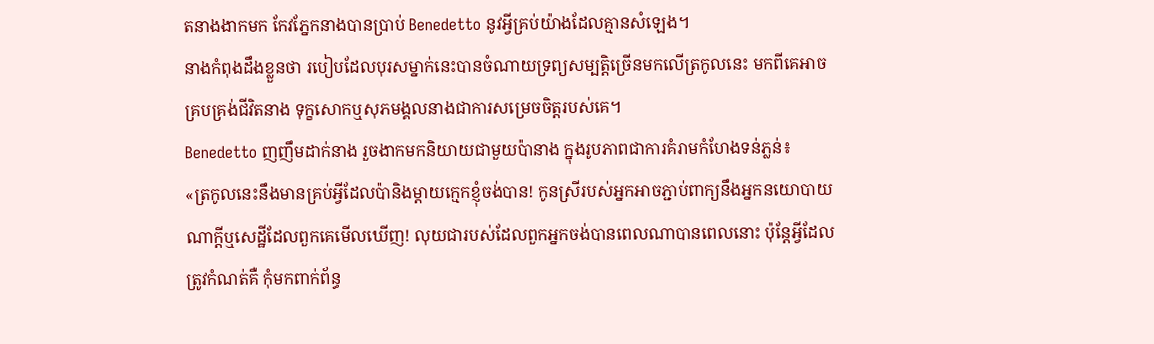តនាងងាកមក កែវភ្នែកនាងបានប្រាប់ Benedetto នូវអ្វីគ្រប់យ៉ាងដែលគ្មានសំឡេង។
នាងកំពុងដឹងខ្លួនថា របៀបដែលបុរសម្នាក់នេះបានចំណាយទ្រព្យសម្បត្តិច្រើនមកលើត្រកូលនេះ មកពីគេអាចគ្របគ្រង់ជីវិតនាង ទុក្ខសោកឬសុភមង្គលនាងជាការសម្រេចចិត្តរបស់គេ។
Benedetto ញញឹមដាក់នាង រួចងាកមកនិយាយជាមួយប៉ានាង ក្នុងរូបភាពជាការគំរាមកំហែងទន់ភ្លន់៖
«ត្រកូលនេះនឹងមានគ្រប់អ្វីដែលប៉ានិងម្តាយក្មេកខ្ញុំចង់បាន! កូនស្រីរបស់អ្នកអាចភ្ជាប់ពាក្យនឹងអ្នកនយោបាយណាក្តីឬសេដ្ឋីដែលពួកគេមើលឃើញ! លុយជារបស់ដែលពួកអ្នកចង់បានពេលណាបានពេលនោះ ប៉ុន្តែអ្វីដែលត្រូវកំណត់គឺ កុំមកពាក់ព័ន្ធ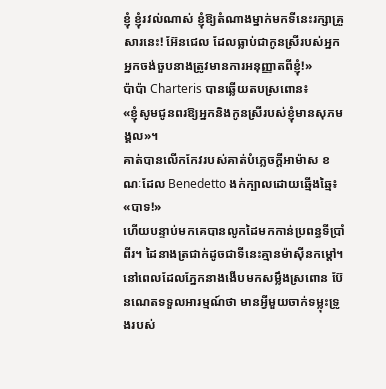ខ្ញុំ ខ្ញុំរវល់ណាស់ ខ្ញុំឱ្យតំណាងម្នាក់មកទីនេះរក្សាគ្រួសារនេះ! អ៊ែនជេល ដែលធ្លាប់ជាកូនស្រីរបស់អ្នក អ្នកចង់ចួបនាងត្រូវមានការអនុញ្ញាតពីខ្ញុំ!»
ប៉ាប៉ា Charteris បានឆ្លើយតបស្រពោន៖
«ខ្ញុំសូមជូនពរឱ្យអ្នកនិងកូនស្រីរបស់ខ្ញុំមានសុភមង្គល»។
គាត់បានលើកកែវរបស់គាត់បំភ្លេចក្តីអាម៉ាស ខណៈដែល Benedetto ងក់ក្បាលដោយឆ្មើងឆ្មៃ៖
«បាទ!»
ហើយបន្ទាប់មកគេបានលូកដៃមកកាន់ប្រពន្ធទីប្រាំពីរ។ ដៃនាងត្រជាក់ដូចជាទីនេះគ្មានម៉ាស៊ីនកម្ដៅ។
នៅពេលដែលភ្នែកនាងងើបមកសម្លឹងស្រពោន ប៊ែនណេតទទួលអារម្មណ៍ថា មានអ្វីមួយចាក់ទម្លុះទ្រូងរបស់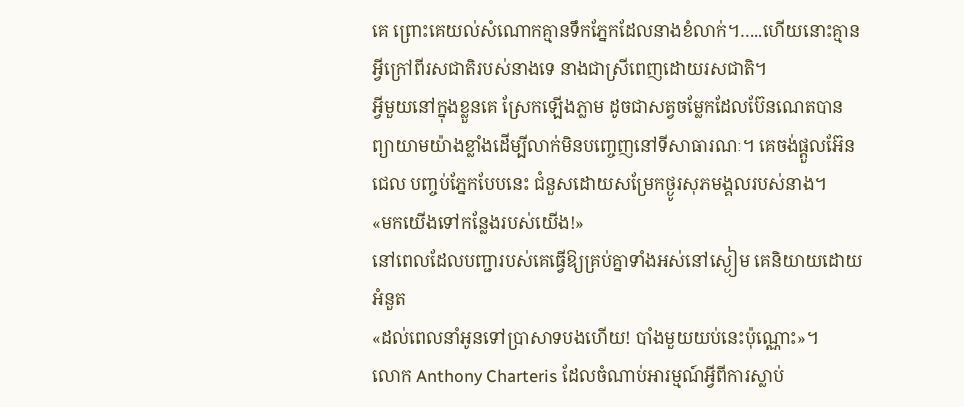គេ ព្រោះគេយល់សំណោកគ្មានទឹកភ្នែកដែលនាងខំលាក់។…..ហើយនោះគ្មានអ្វីក្រៅពីរសជាតិរបស់នាងទេ នាងជាស្រីពេញដោយរសជាតិ។
អ្វីមួយនៅក្នុងខ្លួនគេ ស្រែកឡើងភ្លាម ដូចជាសត្វចម្លែកដែលប៊ែនណេតបានព្យាយាមយ៉ាងខ្លាំងដើម្បីលាក់មិនបញ្ចេញនៅទីសាធារណៈ។ គេចង់ផ្តួលអ៊ែនជេល បញ្ចប់ភ្នែកបែបនេះ ជំនួសដោយសម្រែកថ្ងូរសុភមង្គលរបស់នាង។
«មកយើងទៅកន្លែងរបស់យើង!»
នៅពេលដែលបញ្ជារបស់គេធ្វើឱ្យគ្រប់គ្នាទាំងអស់នៅស្ងៀម គេនិយាយដោយអំនួត
«ដល់ពេលនាំអូនទៅប្រាសាទបងហើយ! បាំងមួយយប់នេះប៉ុណ្ណោះ»។
លោក Anthony Charteris ដែលចំណាប់អារម្មណ៍អ្វីពីការស្លាប់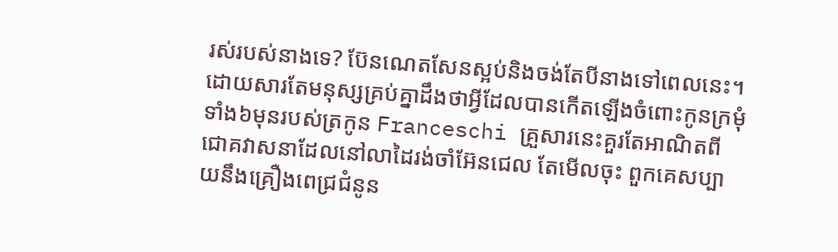រស់របស់នាងទេ? ប៊ែនណេតសែនស្អប់និងចង់តែបីនាងទៅពេលនេះ។ ដោយសារតែមនុស្សគ្រប់គ្នាដឹងថាអ្វីដែលបានកើតឡើងចំពោះកូនក្រមុំទាំង៦មុនរបស់ត្រកូន Franceschi គ្រួសារនេះគួរតែអាណិតពីជោគវាសនាដែលនៅលាដៃរង់ចាំអ៊ែនជេល តែមើលចុះ ពួកគេសប្បាយនឹងគ្រឿងពេជ្រជំនូន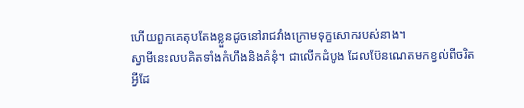ហើយពួកគេតុបតែងខ្លួនដូចនៅរាជវាំងក្រោមទុក្ខសោករបស់នាង។
ស្វាមីនេះលបគិតទាំងកំហឹងនិងគំនុំ។ ជាលើកដំបូង ដែលប៊ែនណេតមកខ្វល់ពីចរិតអ្វីដែ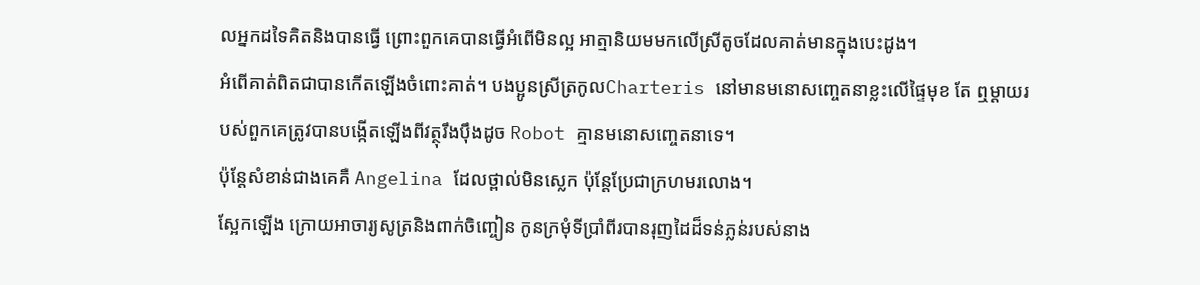លអ្នកដទៃគិតនិងបានធ្វើ ព្រោះពួកគេបានធ្វើអំពើមិនល្អ អាត្មានិយមមកលើស្រីតូចដែលគាត់មានក្នុងបេះដូង។
អំពើគាត់ពិតជាបានកើតឡើងចំពោះគាត់។ បងប្អូនស្រីត្រកូលCharteris នៅមានមនោសញ្ចេតនាខ្លះលើផ្ទៃមុខ តែ ឮម្តាយរបស់ពួកគេត្រូវបានបង្កើតឡើងពីវត្ថុរឹងប៉ឹងដូច Robot គ្មានមនោសញ្ចេតនាទេ។
ប៉ុន្តែសំខាន់ជាងគេគឺ Angelina ដែលថ្ពាល់មិនស្លេក ប៉ុន្តែប្រែជាក្រហមរលោង។
ស្អែកឡើង ក្រោយអាចារ្យសូត្រនិងពាក់ចិញ្ចៀន កូនក្រមុំទីប្រាំពីរបានរុញដៃដ៏ទន់ភ្លន់របស់នាង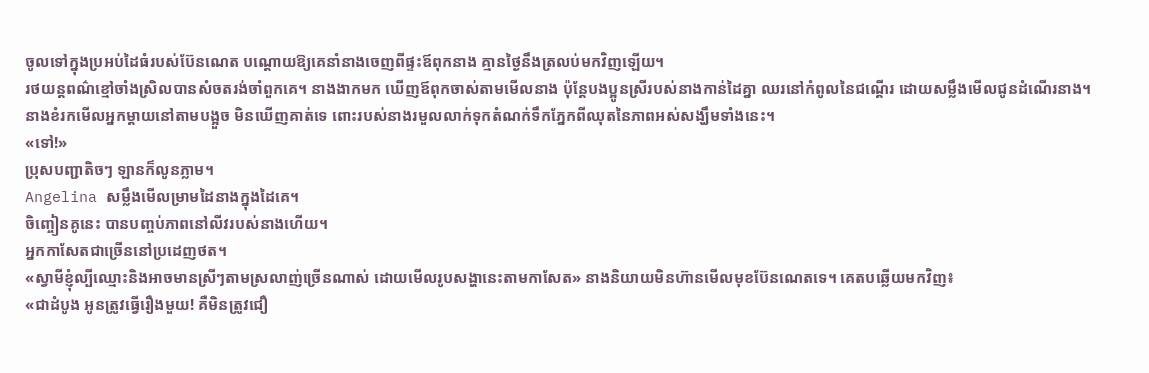ចូលទៅក្នុងប្រអប់ដៃធំរបស់ប៊ែនណេត បណ្តោយឱ្យគេនាំនាងចេញពីផ្ទះឪពុកនាង គ្មានថ្ងៃនឹងត្រលប់មកវិញឡើយ។
រថយន្តពណ៌ខ្មៅចាំងស្រិលបានសំចតរង់ចាំពួកគេ។ នាងងាកមក ឃើញឪពុកចាស់តាមមើលនាង ប៉ុន្តែបងប្អូនស្រីរបស់នាងកាន់ដៃគ្នា ឈរនៅកំពូលនៃជណ្តើរ ដោយសម្លឹងមើលជូនដំណើរនាង។
នាងខំរកមើលអ្នកម្តាយនៅតាមបង្អួច មិនឃើញគាត់ទេ ពោះរបស់នាងរមួលលាក់ទុកតំណក់ទឹកភ្នែកពីឈុតនៃភាពអស់សង្ឃឹមទាំងនេះ។
«ទៅ!»
ប្រុសបញ្ជាតិចៗ ឡានក៏លូនភ្លាម។
Angelina សម្លឹងមើលម្រាមដៃនាងក្នុងដៃគេ។
ចិញ្ចៀនគូនេះ បានបញ្ចប់ភាពនៅលីវរបស់នាងហើយ។
អ្នកកាសែតជាច្រើននៅប្រដេញថត។
«ស្វាមីខ្ញុំល្បីឈ្មោះនិងអាចមានស្រីៗតាមស្រលាញ់ច្រើនណាស់ ដោយមើលរូបសង្ហានេះតាមកាសែត» នាងនិយាយមិនហ៊ានមើលមុខប៊ែនណេតទេ។ គេតបឆ្លើយមកវិញ៖
«ជាដំបូង អូនត្រូវធ្វើរឿងមួយ! គឺមិនត្រូវជឿ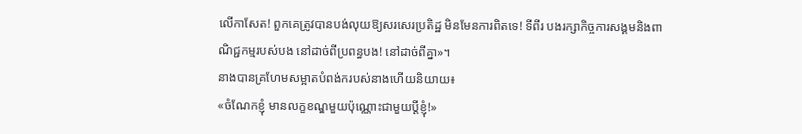លើកាសែត! ពួកគេត្រូវបានបង់លុយឱ្យសរសេរប្រតិដ្ឋ មិនមែនការពិតទេ! ទីពីរ បងរក្សាកិច្ចការសង្គមនិងពាណិជ្ជកម្មរបស់បង នៅដាច់ពីប្រពន្ធបង! នៅដាច់ពីគ្នា»។
នាងបានគ្រហែមសម្អាតបំពង់ករបស់នាងហើយនិយាយ៖
«ចំណែកខ្ញុំ មានលក្ខខណ្ឌមួយប៉ុណ្ណោះជាមួយប្តីខ្ញុំ!»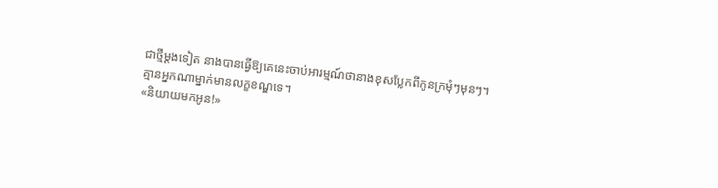ជាថ្មីម្តងទៀត នាងបានធ្វើឱ្យគេនេះចាប់អារម្មណ៍ថានាងខុសប្លែកពីកូនក្រមុំៗមុនៗ។
គ្មានអ្នកណាម្នាក់មានលក្ខខណ្ឌទេ។
«និយាយមកអូន!»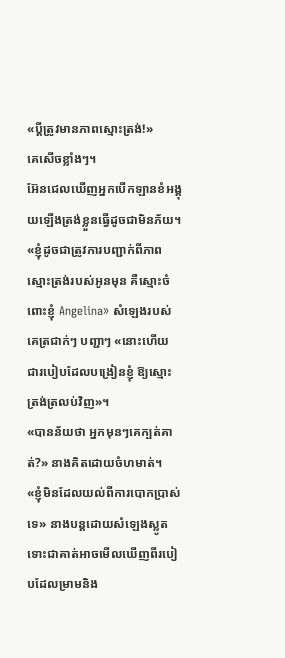«ប្តីត្រូវមានភាពស្មោះត្រង់!»
គេសើចខ្លាំងៗ។
អ៊ែនជេលឃើញអ្នកបើកឡានខំអង្គុយឡើងត្រង់ខ្លួនធ្វើដូចជាមិនភ័យ។
«ខ្ញុំដូចជាត្រូវការបញ្ជាក់ពីភាពស្មោះត្រង់របស់អូនមុន គឺស្មោះចំពោះខ្ញុំ Angelina» សំឡេងរបស់គេត្រជាក់ៗ បញ្ជាៗ «នោះហើយ ជារបៀបដែលបង្រៀនខ្ញុំ ឱ្យស្មោះត្រង់ត្រលប់វិញ»។
«បានន័យថា អ្នកមុនៗគេក្បត់គាត់?» នាងគិតដោយចំហមាត់។
«ខ្ញុំមិនដែលយល់ពីការបោកប្រាស់ទេ» នាងបន្តដោយសំឡេងស្លូត ទោះជាគាត់អាចមើលឃើញពីរបៀបដែលម្រាមនិង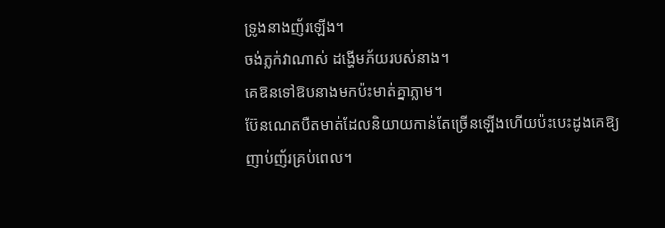ទ្រូងនាងញ័រឡើង។
ចង់ភ្លក់វាណាស់ ដង្ហើមភ័យរបស់នាង។
គេឱនទៅឱបនាងមកប៉ះមាត់គ្នាភ្លាម។
ប៊ែនណេតបឺតមាត់ដែលនិយាយកាន់តែច្រើនឡើងហើយប៉ះបេះដូងគេឱ្យញាប់ញ័រគ្រប់ពេល។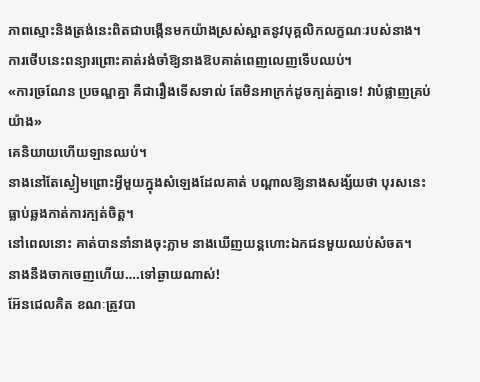ភាពស្មោះនិងត្រង់នេះពិតជាបង្កើនមកយ៉ាងស្រស់ស្អាតនូវបុគ្គលិកលក្ខណៈរបស់នាង។
ការថើបនេះពន្យារព្រោះគាត់រង់ចាំឱ្យនាងឱបគាត់ពេញលេញទើបឈប់។
«ការច្រណែន ប្រចណ្ឌគ្នា គឺជារឿងទើសទាល់ តែមិនអាក្រក់ដូចក្បត់គ្នាទេ! វាបំផ្លាញគ្រប់យ៉ាង»
គេនិយាយហើយឡានឈប់។
នាងនៅតែស្ងៀមព្រោះអ្វីមួយក្នុងសំឡេងដែលគាត់ បណ្តាលឱ្យនាងសង្ស័យថា បុរសនេះធ្លាប់ឆ្លងកាត់ការក្បត់ចិត្ត។
នៅពេលនោះ គាត់បាននាំនាងចុះភ្លាម នាងឃើញយន្តហោះឯកជនមួយឈប់សំចត។
នាងនឹងចាកចេញហើយ….ទៅឆ្ងាយណាស់!
អ៊ែនជេលគិត ខណៈត្រូវបា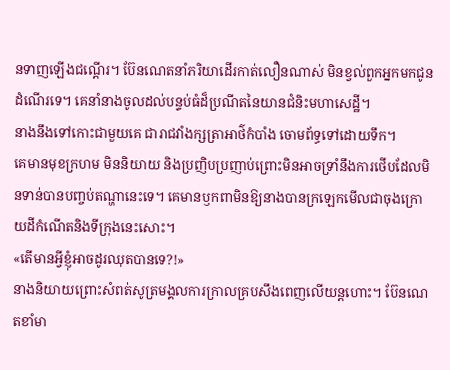នទាញឡើងជណ្តើរ។ ប៊ែនណេតនាំភរិយាដើរកាត់លឿនណាស់ មិនខ្វល់ពួកអ្នកមកជូនដំណើរទេ។ គេនាំនាងចូលដល់បន្ទប់ធំដ៏ប្រណីតនៃយានជំនិះមហាសេដ្ឋី។
នាងនឹងទៅកោះជាមួយគេ ជារាជវាំងក្សត្រាអាថ៌កំបាំង ចោមព័ទ្ធទៅដោយទឹក។
គេមានមុខក្រហម មិននិយាយ និងប្រញិបប្រញាប់ព្រោះមិនអាចទ្រាំនឹងការថើបដែលមិនទាន់បានបញ្ចប់តណ្ហានេះទេ។ គេមានឫកពាមិនឱ្យនាងបានក្រឡេកមើលជាចុងក្រោយដីកំណើតនិងទីក្រុងនេះសោះ។
«តើមានអ្វីខ្ញុំអាចដូរឈុតបានទេ?!»
នាងនិយាយព្រោះសំពត់សូត្រមង្គលការក្រាលគ្របសឹងពេញលើយន្តហោះ។ ប៊ែនណេតខាំមា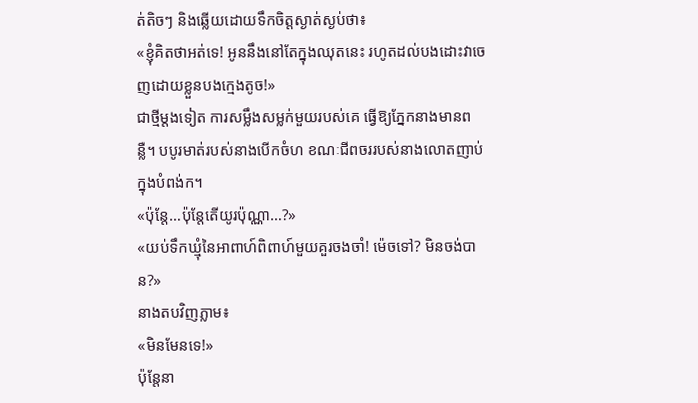ត់តិចៗ និងឆ្លើយដោយទឹកចិត្តស្ងាត់ស្ងប់ថា៖
«ខ្ញុំគិតថាអត់ទេ! អូននឹងនៅតែក្នុងឈុតនេះ រហូតដល់បងដោះវាចេញដោយខ្លួនបងក្មេងតូច!»
ជាថ្មីម្តងទៀត ការសម្លឹងសម្លក់មួយរបស់គេ ធ្វើឱ្យភ្នែកនាងមានពន្លឺ។ បបូរមាត់របស់នាងបើកចំហ ខណៈជីពចររបស់នាងលោតញាប់ក្នុងបំពង់ក។
«ប៉ុន្តែ…ប៉ុន្តែតើយូរប៉ុណ្ណា…?»
«យប់ទឹកឃ្មុំនៃអាពាហ៍ពិពាហ៍មួយគួរចងចាំ! ម៉េចទៅ? មិនចង់បាន?»
នាងតបវិញភ្លាម៖
«មិនមែនទេ!»
ប៉ុន្តែនា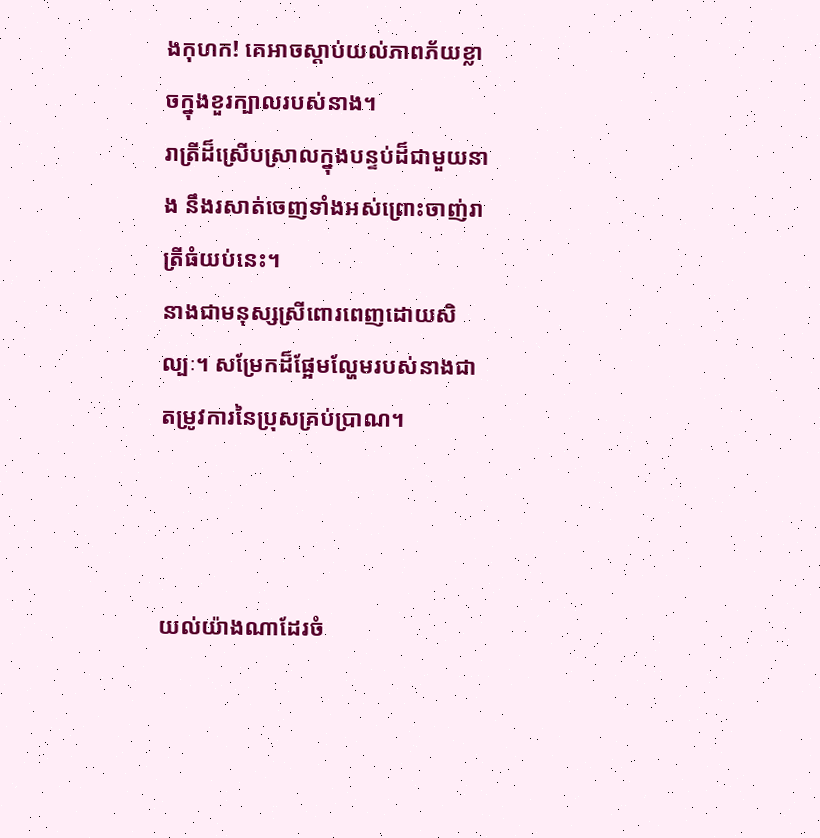ងកុហក! គេអាចស្តាប់យល់ភាពភ័យខ្លាចក្នុងខួរក្បាលរបស់នាង។
រាត្រីដ៏ស្រើបស្រាលក្នុងបន្ទប់ដ៏ជាមួយនាង នឹងរសាត់ចេញទាំងអស់ព្រោះចាញ់រាត្រីធំយប់នេះ។
នាងជាមនុស្សស្រីពោរពេញដោយសិល្បៈ។ សម្រែកដ៏ផ្អែមល្ហែមរបស់នាងជាតម្រូវការនៃប្រុសគ្រប់ប្រាណ។



យល់យ៉ាងណាដែរចំ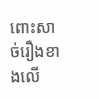ពោះសាច់រឿងខាងលើ